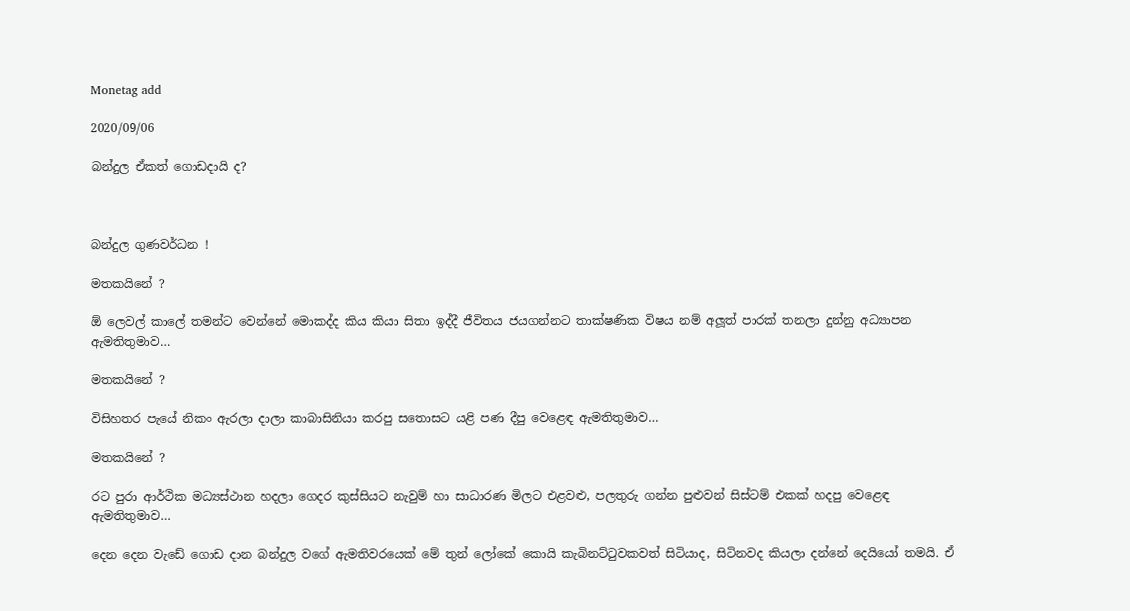Monetag add

2020/09/06

බන්දුල ඒකත් ගොඩදායි ද?



බන්දුල ගුණවර්ධන !

මතකයිනේ ?

ඕ ලෙවල් කාලේ තමන්ට වෙන්නේ මොකද්ද කිය කියා සිතා ඉද්දී ජීවිතය ජයගන්නට තාක්ෂණික විෂය නම් අලූත් පාරක් තනලා දුන්නු අධ්‍යාපන ඇමතිතුමාව…

මතකයිනේ ?

විසිහතර පැයේ නිකං ඇරලා දාලා කාබාසිනියා කරපු සතොසට යළි පණ දීපු වෙළෙඳ ඇමතිතුමාව…

මතකයිනේ ?

රට පුරා ආර්ථික මධ්‍යස්ථාන හදලා ගෙදර කුස්සියට නැවුම් හා සාධාරණ මිලට එළවළු, පලතුරු ගන්න පුළුවන් සිස්ටම් එකක් හදපු වෙළෙඳ ඇමතිතුමාව…

දෙන දෙන වැඩේ ගොඩ දාන බන්දුල වගේ ඇමතිවරයෙක් මේ තුන් ලෝකේ කොයි කැබිනට්ටුවකවත් සිටියාද, සිටිනවද කියලා දන්නේ දෙයියෝ තමයි. ඒ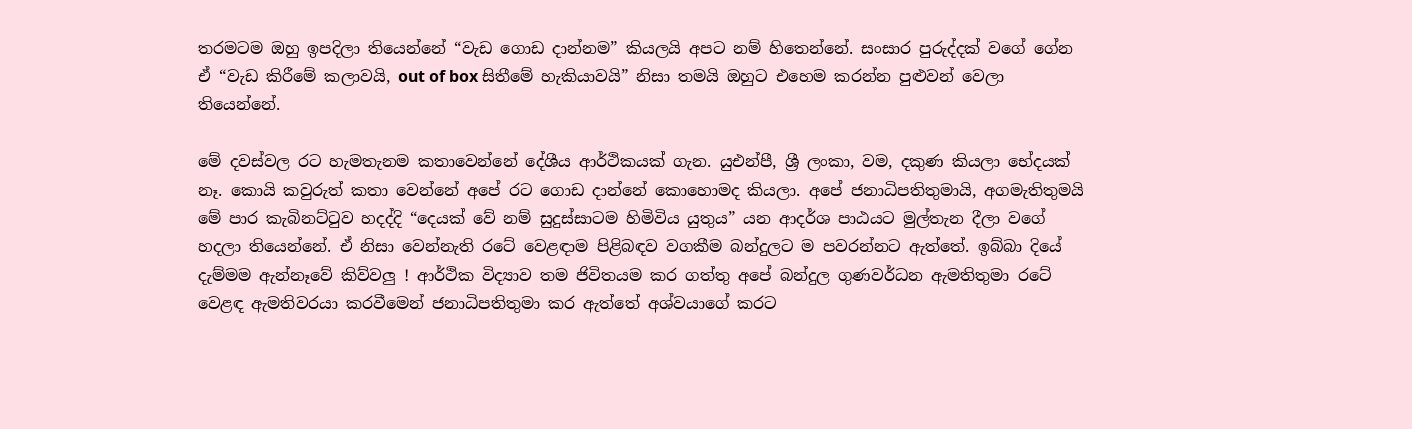තරමටම ඔහු ඉපදිලා තියෙන්නේ “වැඩ ගොඩ දාන්නම” කියලයි අපට නම් හිතෙන්නේ. සංසාර පුරුද්දක් වගේ ගේන ඒ “වැඩ කිරීමේ කලාවයි, out of box සිතීමේ හැකියාවයි” නිසා තමයි ඔහුට එහෙම කරන්න පුළුවන් වෙලා තියෙන්නේ.

මේ දවස්වල රට හැමතැනම කතාවෙන්නේ දේශීය ආර්ථිකයක් ගැන. යුඑන්පී, ශ්‍රී ලංකා, වම, දකුණ කියලා භේදයක් නෑ. කොයි කවුරුත් කතා වෙන්නේ අපේ රට ගොඩ දාන්නේ කොහොමද කියලා. අපේ ජනාධිපතිතුමායි, අගමැතිතුමයි මේ පාර කැබිනට්ටුව හදද්දි “දෙයක් වේ නම් සුදුස්සාටම හිමිවිය යුතුය” යන ආදර්ශ පාඨයට මුල්තැන දීලා වගේ හදලා තියෙන්නේ. ඒ නිසා වෙන්නැති රටේ වෙළඳාම පිළිබඳව වගකීම බන්දුලට ම පවරන්නට ඇත්තේ. ඉබ්බා දියේ දැම්මම ඇන්නෑවේ කිව්වලු ! ආර්ථික විද්‍යාව තම ජිවිතයම කර ගත්තු අපේ බන්දුල ගුණවර්ධන ඇමතිතුමා රටේ වෙළඳ ඇමතිවරයා කරවීමෙන් ජනාධිපතිතුමා කර ඇත්තේ අශ්වයාගේ කරට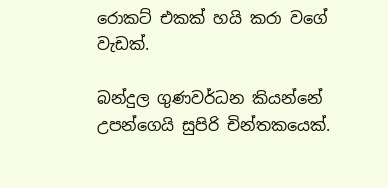රොකට් එකක් හයි කරා වගේ වැඩක්.

බන්දුල ගුණවර්ධන කියන්නේ උපන්ගෙයි සුපිරි චින්තකයෙක්.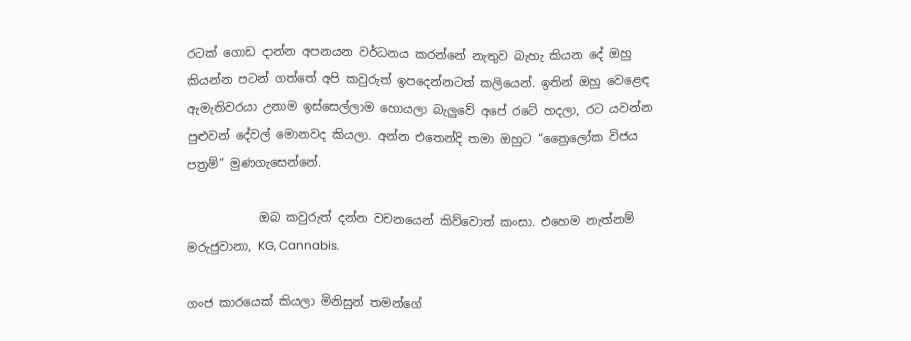රටක් ගොඩ දාන්න අපනයන වර්ධනය කරන්නේ නැතුව බැහැ කියන දේ ඔහු කියන්න පටන් ගත්තේ අපි කවුරුත් ඉපදෙන්නටත් කලියෙන්. ඉතින් ඔහු වෙළෙඳ ඇමැතිවරයා උනාම ඉස්සෙල්ලාම හොයලා බැලුවේ අපේ රටේ හදලා, රට යවන්න පුළුවන් දේවල් මොනවද කියලා. අන්න එතෙන්දි තමා ඔහුට “ත්‍රෛලෝක විජය පත්‍රම්” මුණගැසෙන්නේ.

            ඔබ කවුරුත් දන්න වචනයෙන් කිව්වොත් කංසා. එහෙම නැත්නම් මරුජුවානා, KG, Cannabis.

ගංජ කාරයෙක් කියලා මිනිසුන් තමන්ගේ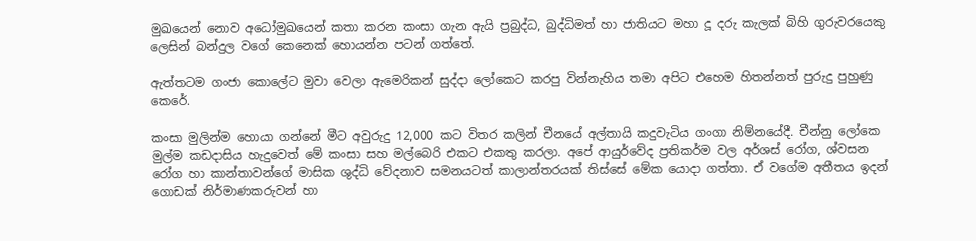මුඛයෙන් නොව අධෝමුඛයෙන් කතා කරන කංසා ගැන ඇයි ප්‍රබුද්ධ, බුද්ධිමත් හා ජාතියට මහා දූ දරු කැලක් බිහි ගුරුවරයෙකු ලෙසින් බන්දුල වගේ කෙනෙක් හොයන්න පටන් ගත්තේ.

ඇත්තටම ගංජා කොලේට මුවා වෙලා ඇමෙරිකන් සුද්දා ලෝකෙට කරපු වින්නැහිය තමා අපිට එහෙම හිතන්නත් පුරුදු පුහුණු කෙරේ.

කංසා මුලින්ම හොයා ගන්නේ මීට අවුරුදු 12,000 කට විතර කලින් චීනයේ අල්තායි කදුවැටිය ගංගා නිම්නයේදී. චීන්නු ලෝකෙ මුල්ම කඩදාසිය හැදුවෙත් මේ කංසා සහ මල්බෙරි එකට එකතු කරලා. අපේ ආයුර්වේද ප්‍රතිකර්ම වල අර්ශස් රෝග, ශ්වසන  රෝග හා කාන්තාවන්ගේ මාසික ශුද්ධි වේදනාව සමනයටත් කාලාන්තරයක් තිස්සේ මේක යොදා ගත්තා. ඒ වගේම අතීතය ඉදන් ගොඩක් නිර්මාණකරුවන් හා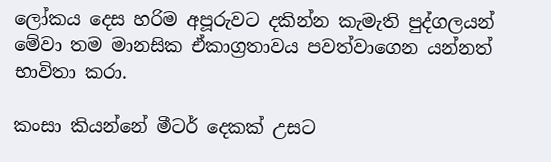ලෝකය දෙස හරිම අපූරුවට දකින්න කැමැති පුද්ගලයන් මේවා තම මානසික ඒකාග්‍රතාවය පවත්වාගෙන යන්නත් භාවිතා කරා.

කංසා කියන්නේ මීටර් දෙකක් උසට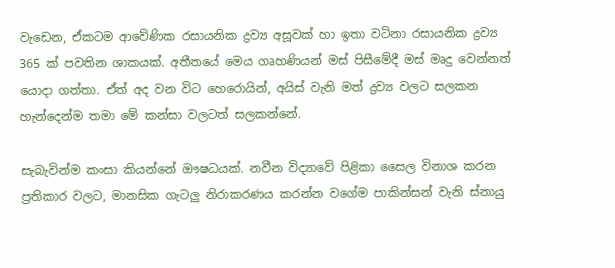වැඩෙන, ඒකටම ආවේණික රසායනික ද්‍රව්‍ය අසූවක් හා ඉතා වටිනා රසායනික ද්‍රව්‍ය 365 ක් පවතින ශාකයක්. අතීතයේ මෙය ගෘහණියන් මස් පිසීමේදී මස් මෘදු වෙන්නත් යොදා ගත්තා. ඒත් අද වන විට හෙරොයින්, අයිස් වැනි මත් ද්‍රව්‍ය වලට සලකන හැන්දෙන්ම තමා මේ කන්සා වලටත් සලකන්නේ.

සැබැවින්ම කංසා කියන්නේ ඖෂධයක්. නවීන විද්‍යාවේ පිළිකා සෛල විනාශ කරන ප්‍රතිකාර වලට, මානසික ගැටලු නිරාකරණය කරන්න වගේම පාකින්සන් වැනි ස්නායු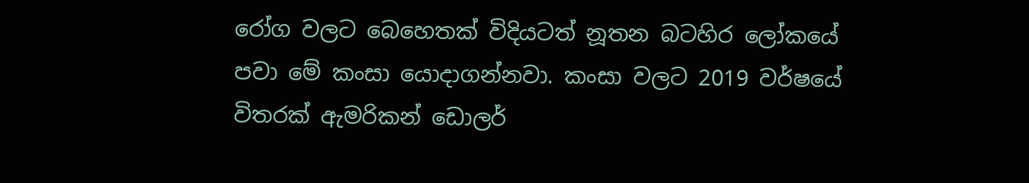රෝග වලට බෙහෙතක් විදියටත් නූතන බටහිර ලෝකයේ පවා මේ කංසා යොදාගන්නවා. කංසා වලට 2019 වර්ෂයේ විතරක් ඇමරිකන් ඩොලර්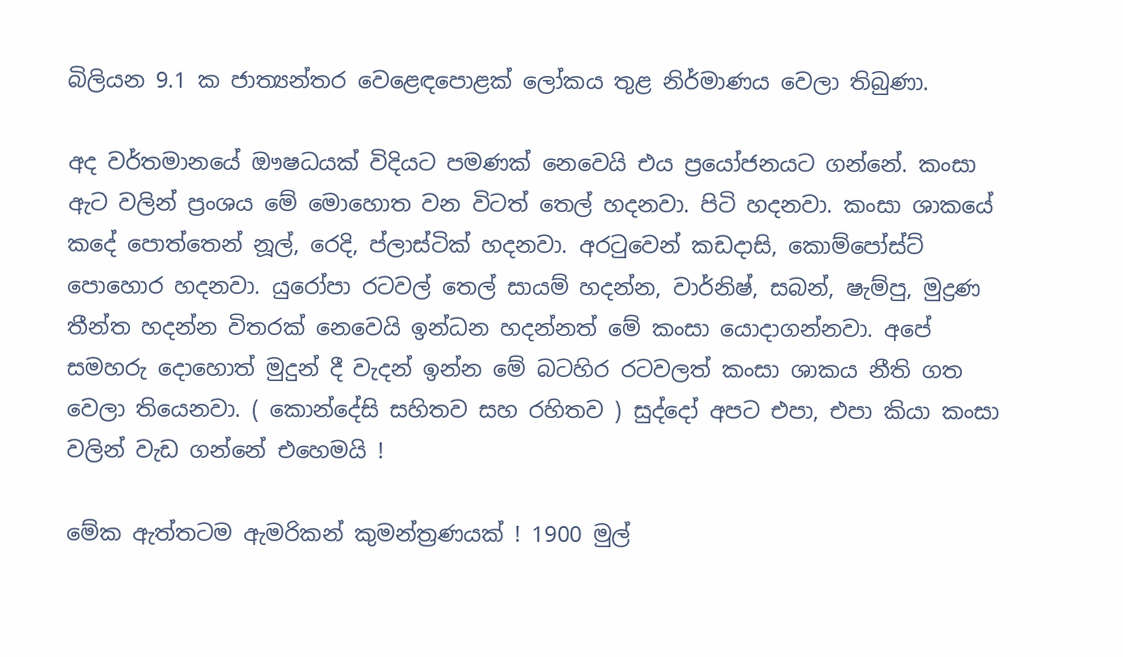බිලියන 9.1 ක ජාත්‍යන්තර වෙළෙඳපොළක් ලෝකය තුළ නිර්මාණය වෙලා තිබුණා.

අද වර්තමානයේ ඖෂධයක් විදියට පමණක් නෙවෙයි එය ප්‍රයෝජනයට ගන්නේ. කංසා ඇට වලින් ප්‍රංශය මේ මොහොත වන විටත් තෙල් හදනවා. පිටි හදනවා. කංසා ශාකයේ කදේ පොත්තෙන් නූල්, රෙදි, ප්ලාස්ටික් හදනවා. අරටුවෙන් කඩදාසි, කොම්පෝස්ට් පොහොර හදනවා. යුරෝපා රටවල් තෙල් සායම් හදන්න, වාර්නිෂ්, සබන්, ෂැම්පු, මුද්‍රණ තීන්ත හදන්න විතරක් නෙවෙයි ඉන්ධන හදන්නත් මේ කංසා යොදාගන්නවා. අපේ සමහරු දොහොත් මුදුන් දී වැදන් ඉන්න මේ බටහිර රටවලත් කංසා ශාකය නීති ගත වෙලා තියෙනවා. ( කොන්දේසි සහිතව සහ රහිතව ) සුද්දෝ අපට එපා, එපා කියා කංසා වලින් වැඩ ගන්නේ එහෙමයි !

මේක ඇත්තටම ඇමරිකන් කුමන්ත්‍රණයක් ! 1900 මුල්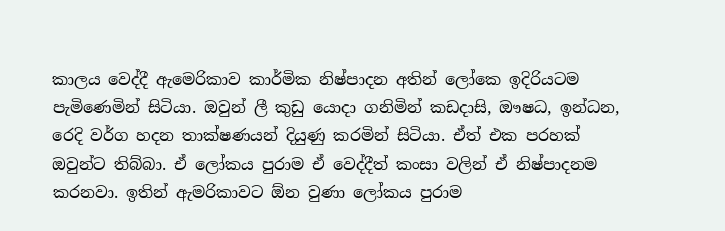කාලය වෙද්දී ඇමෙරිකාව කාර්මික නිෂ්පාදන අතින් ලෝකෙ ඉදිරියටම පැමිණෙමින් සිටියා. ඔවුන් ලී කුඩු යොදා ගනිමින් කඩදාසි, ඖෂධ, ඉන්ධන, රෙදි වර්ග හදන තාක්ෂණයන් දියුණු කරමින් සිටියා. ඒත් එක පරහක් ඔවුන්ට තිබ්බා. ඒ ලෝකය පුරාම ඒ වෙද්දීත් කංසා වලින් ඒ නිෂ්පාදනම කරනවා. ඉතින් ඇමරිකාවට ඕන වුණා ලෝකය පුරාම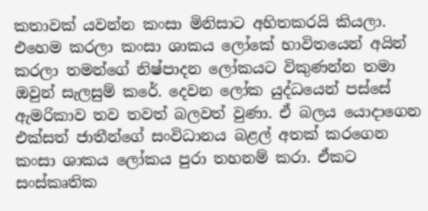කතාවක් යවන්න කංසා මිනිසාට අහිතකරයි කියලා. එහෙම කරලා කංසා ශාකය ලෝකේ භාවිතයෙන් අයින් කරලා තමන්ගේ නිෂ්පාදන ලෝකයට විකුණන්න තමා ඔවුන් සැලසුම් කරේ. දෙවන ලෝක යුද්ධයෙන් පස්සේ ඇමරිකාව තව තවත් බලවත් වුණා. ඒ බලය යොදාගෙන එක්සත් ජාතීන්ගේ සංවිධානය බළල් අතක් කරගෙන කංසා ශාකය ලෝකය පුරා තහනම් කරා. ඒකට සංස්කෘතික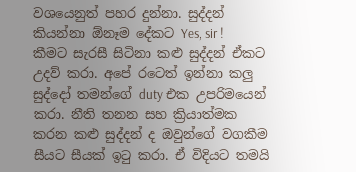වශයෙනුත් පහර දුන්නා. සුද්දන් කියන්නා ඕනෑම දේකට Yes, sir ! කීමට සැරසී සිටිනා කළු සුද්දන් ඒකට උදව් කරා. අපේ රටෙත් ඉන්නා කලු සුද්දෝ තමන්ගේ duty එක උපරිමයෙන් කරා. නීති තනන සහ ක්‍රියාත්මක කරන කළු සුද්දන් ද ඔවුන්ගේ වගකීම සීයට සීයක් ඉටු කරා. ඒ විදියට තමයි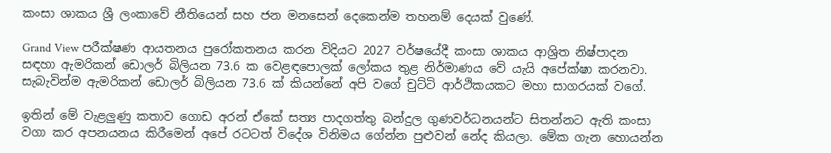කංසා ශාකය ශ්‍රී ලංකාවේ නීතියෙන් සහ ජන මනසෙන් දෙකෙන්ම තහනම් දෙයක් වුණේ.

Grand View පරීක්ෂණ ආයතනය පුරෝකතනය කරන විදියට 2027 වර්ෂයේදී කංසා ශාකය ආශ්‍රිත නිෂ්පාදන සඳහා ඇමරිකන් ඩොලර් බිලියන 73.6 ක වෙළඳපොලක් ලෝකය තුළ නිර්මාණය වේ යැයි අපේක්ෂා කරනවා. සැබැවින්ම ඇමරිකන් ඩොලර් බිලියන 73.6 ක් කියන්නේ අපි වගේ චුට්ටි ආර්ථිකයකට මහා සාගරයක් වගේ.

ඉතින් මේ වැළලුණු කතාව ගොඩ අරන් ඒකේ සත්‍ය පාදගත්තු බන්දුල ගුණවර්ධනයන්ට සිතන්නට ඇති කංසා වගා කර අපනයනය කිරීමෙන් අපේ රටටත් විදේශ විනිමය ගේන්න පුළුවන් නේද කියලා. මේක ගැන හොයන්න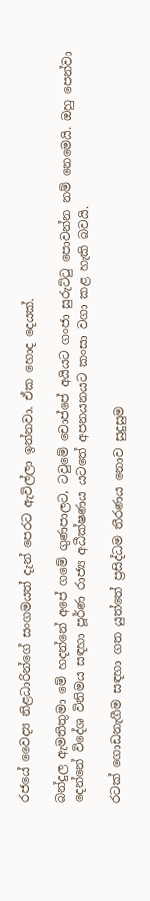රජයේ වෛද්‍ය නිළධාරින්ගේ සංගමයත් දැන් පෙරට ඇවිල්ලා ඉන්නවා. ඒක හොද දෙයක්.

බන්දුල ඇමතිතුමා මේ හදන්නේ අපේ ගමේ ගුණපාලට, ටවුමේ චොප්පේ අයියට ගංජා සුරුට්ටු පොවන්න නම් නෙමෙයි. ඔහු පෙන්වා දෙන්නේ විදේශ විනිමය සඳහා පූර්ණ රාජ්‍ය අධීක්ෂණය යටතේ අපනයනයට කංසා වගා කළ හැකි බවයි.

රටක් ගොඩනැගීම සඳහා ගත යුත්තේ ප්‍රසිද්ධම තීරණය නොව සුදුසුම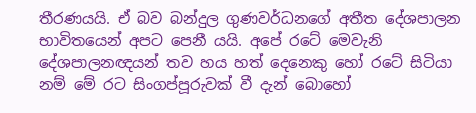තීරණයයි. ඒ බව බන්දුල ගුණවර්ධනගේ අතීත දේශපාලන භාවිතයෙන් අපට පෙනී යයි. අපේ රටේ මෙවැනි දේශපාලනඥයන් තව හය හත් දෙනෙකු හෝ රටේ සිටියා නම් මේ රට සිංගප්පූරුවක් වී දැන් බොහෝ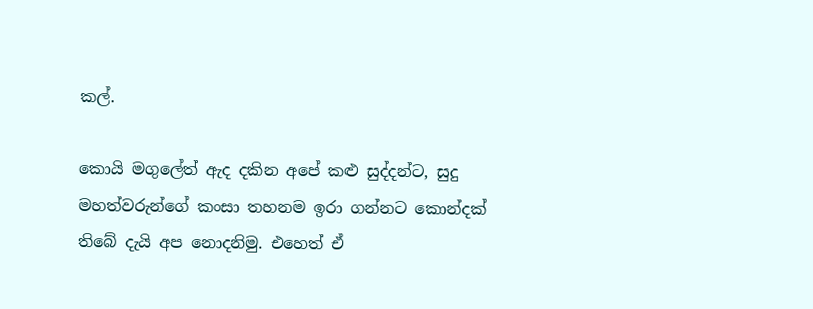කල්.

කොයි මගුලේත් ඇද දකින අපේ කළු සුද්දන්ට, සුදු මහත්වරුන්ගේ කංසා තහනම ඉරා ගන්නට කොන්දක් තිබේ දැයි අප නොදනිමු. එහෙත් ඒ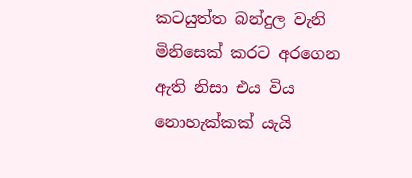කටයුත්ත බන්දුල වැනි මිනිසෙක් කරට අරගෙන ඇති නිසා එය විය නොහැක්කක් යැයි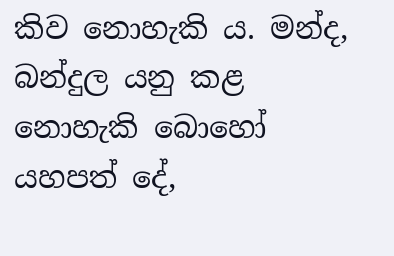කිව නොහැකි ය. මන්ද, බන්දුල යනු කළ නොහැකි බොහෝ යහපත් දේ,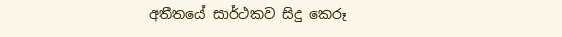අතීතයේ සාර්ථකව සිදු කෙරූ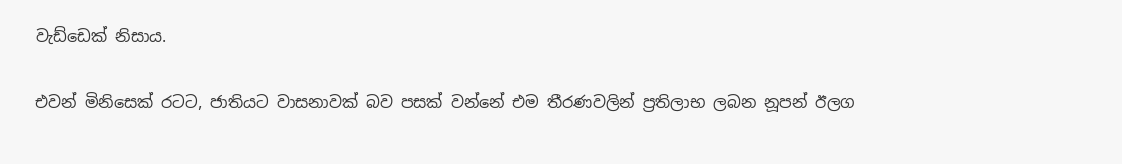වැඩ්ඩෙක් නිසාය.

එවන් මිනිසෙක් රටට, ජාතියට වාසනාවක් බව පසක් වන්නේ එම තීරණවලින් ප්‍රතිලාභ ලබන නූපන් ඊලග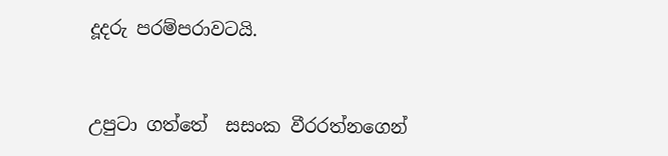දූදරු පරම්පරාවටයි.


උපුටා ගත්තේ  සසංක වීරරත්නගෙන්